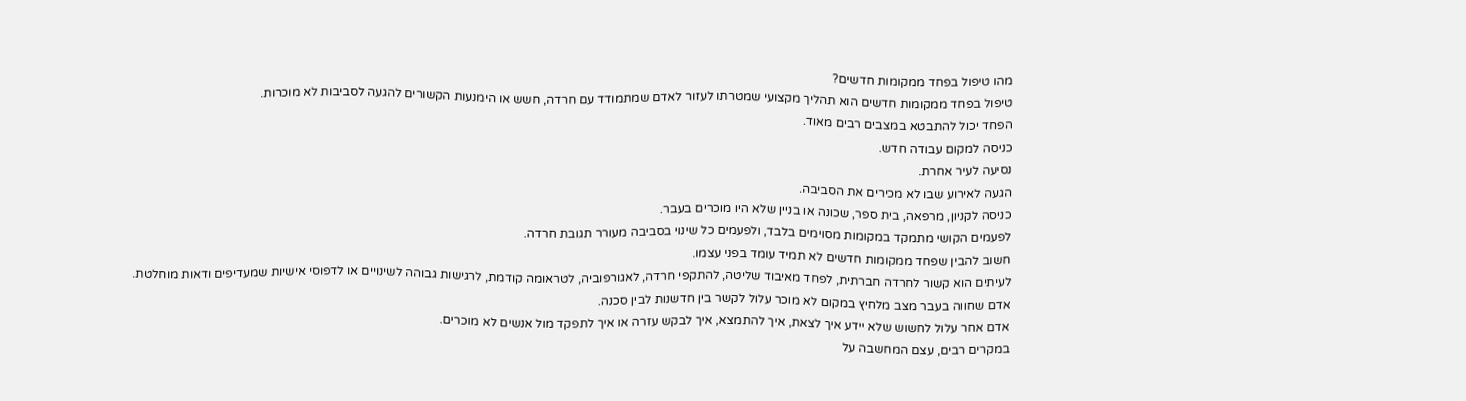מהו טיפול בפחד ממקומות חדשים?
טיפול בפחד ממקומות חדשים הוא תהליך מקצועי שמטרתו לעזור לאדם שמתמודד עם חרדה, חשש או הימנעות הקשורים להגעה לסביבות לא מוכרות.
הפחד יכול להתבטא במצבים רבים מאוד.
כניסה למקום עבודה חדש.
נסיעה לעיר אחרת.
הגעה לאירוע שבו לא מכירים את הסביבה.
כניסה לקניון, מרפאה, בית ספר, שכונה או בניין שלא היו מוכרים בעבר.
לפעמים הקושי מתמקד במקומות מסוימים בלבד, ולפעמים כל שינוי בסביבה מעורר תגובת חרדה.
חשוב להבין שפחד ממקומות חדשים לא תמיד עומד בפני עצמו.
לעיתים הוא קשור לחרדה חברתית, לפחד מאיבוד שליטה, להתקפי חרדה, לאגורפוביה, לטראומה קודמת, לרגישות גבוהה לשינויים או לדפוסי אישיות שמעדיפים ודאות מוחלטת.
אדם שחווה בעבר מצב מלחיץ במקום לא מוכר עלול לקשר בין חדשנות לבין סכנה.
אדם אחר עלול לחשוש שלא יידע איך לצאת, איך להתמצא, איך לבקש עזרה או איך לתפקד מול אנשים לא מוכרים.
במקרים רבים, עצם המחשבה על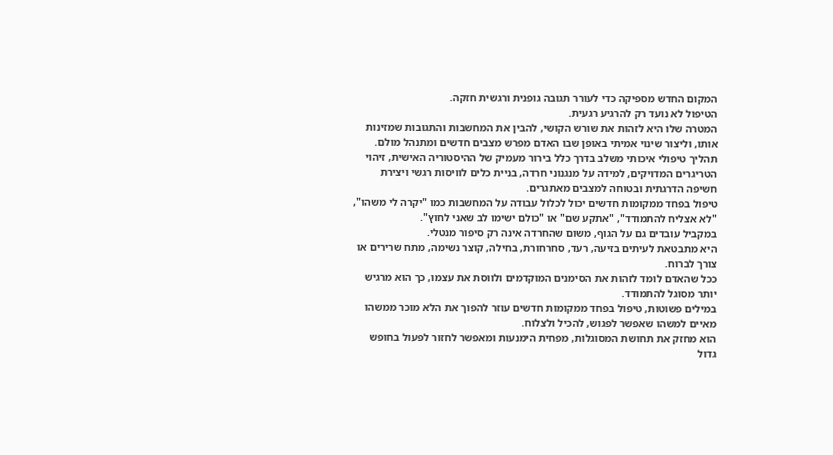המקום החדש מספיקה כדי לעורר תגובה גופנית ורגשית חזקה.
הטיפול לא נועד רק להרגיע רגעית.
המטרה שלו היא לזהות את שורש הקושי, להבין את המחשבות והתגובות שמזינות אותו, וליצור שינוי אמיתי באופן שבו האדם מפרש מצבים חדשים ומתנהל מולם.
תהליך טיפולי איכותי משלב בדרך כלל בירור מעמיק של ההיסטוריה האישית, זיהוי הטריגרים המדויקים, למידה על מנגנוני חרדה, בניית כלים לוויסות רגשי ויצירת חשיפה הדרגתית ובטוחה למצבים מאתגרים.
טיפול בפחד ממקומות חדשים יכול לכלול עבודה על המחשבות כמו "יקרה לי משהו", "לא אצליח להתמודד", "אתקע שם" או "כולם ישימו לב שאני לחוץ".
במקביל עובדים גם על הגוף, משום שהחרדה אינה רק סיפור מנטלי.
היא מתבטאת לעיתים בזיעה, רעד, סחרחורת, בחילה, קוצר נשימה, מתח שרירים או צורך לברוח.
ככל שהאדם לומד לזהות את הסימנים המוקדמים ולווסת את עצמו, כך הוא מרגיש יותר מסוגל להתמודד.
במילים פשוטות, טיפול בפחד ממקומות חדשים עוזר להפוך את הלא מוכר ממשהו מאיים למשהו שאפשר לפגוש, להכיל ולצלוח.
הוא מחזק את תחושת המסוגלות, מפחית הימנעות ומאפשר לחזור לפעול בחופש גדול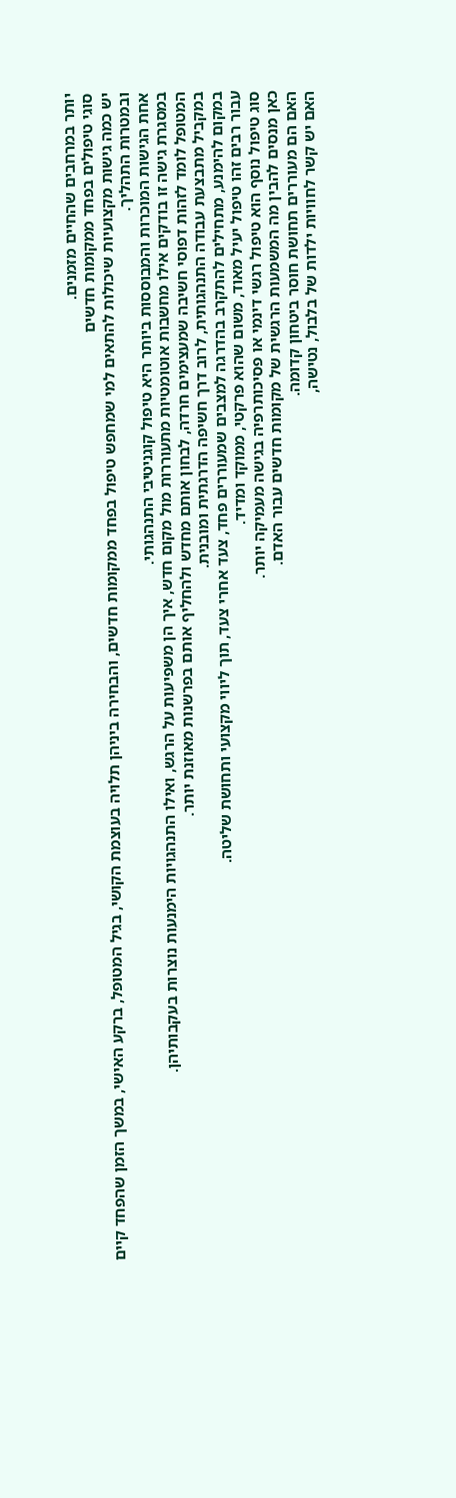יותר במרחבים שהחיים מזמנים.
סוגי טיפולים בפחד ממקומות חדשים
יש כמה גישות מקצועיות שיכולות להתאים למי שמחפש טיפול בפחד ממקומות חדשים, והבחירה ביניהן תלויה בעוצמת הקושי, בגיל המטופל, ברקע האישי, במשך הזמן שהפחד קיים ובמטרות התהליך.
אחת הגישות המוכרות והמבוססות ביותר היא טיפול קוגניטיבי התנהגותי.
במסגרת גישה זו בודקים אילו מחשבות אוטומטיות מתעוררות מול מקום חדש, איך הן משפיעות על הרגש, ואילו התנהגויות הימנעות נוצרות בעקבותיהן.
המטופל לומד לזהות דפוסי חשיבה שמעצימים חרדה, לבחון אותם מחדש ולהחליף אותם בפרשנות מאוזנת יותר.
במקביל מתבצעת עבודה התנהגותית, לרוב דרך חשיפה הדרגתית ומובנית.
במקום להימנע, מתחילים להתקרב בהדרגה למצבים שמעוררים פחד, צעד אחרי צעד, תוך ליווי מקצועי ותחושת שליטה.
עבור רבים זהו טיפול יעיל מאוד, משום שהוא פרקטי, ממוקד ומדיד.
סוג טיפול נוסף הוא טיפול רגשי דינמי או פסיכותרפיה בגישה מעמיקה יותר.
כאן מנסים להבין מה המשמעות הרגשית של מקומות חדשים עבור האדם.
האם הם מעוררים תחושת חוסר ביטחון קדומה.
האם יש קשר לחוויות ילדות של בלבול, נטישה,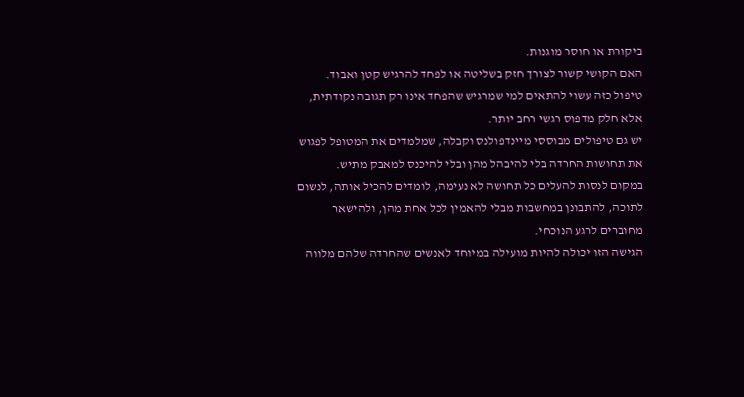ביקורת או חוסר מוגנות.
האם הקושי קשור לצורך חזק בשליטה או לפחד להרגיש קטן ואבוד.
טיפול כזה עשוי להתאים למי שמרגיש שהפחד אינו רק תגובה נקודתית, אלא חלק מדפוס רגשי רחב יותר.
יש גם טיפולים מבוססי מיינדפולנס וקבלה, שמלמדים את המטופל לפגוש את תחושות החרדה בלי להיבהל מהן ובלי להיכנס למאבק מתיש.
במקום לנסות להעלים כל תחושה לא נעימה, לומדים להכיל אותה, לנשום לתוכה, להתבונן במחשבות מבלי להאמין לכל אחת מהן, ולהישאר מחוברים לרגע הנוכחי.
הגישה הזו יכולה להיות מועילה במיוחד לאנשים שהחרדה שלהם מלווה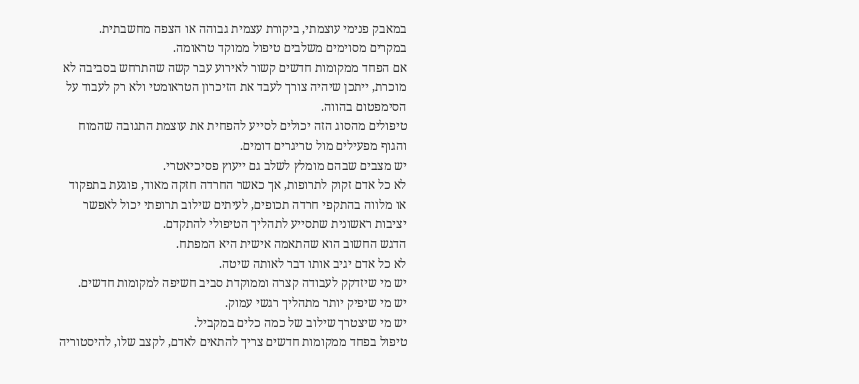במאבק פנימי עוצמתי, ביקורת עצמית גבוהה או הצפה מחשבתית.
במקרים מסוימים משלבים טיפול ממוקד טראומה.
אם הפחד ממקומות חדשים קשור לאירוע עבר קשה שהתרחש בסביבה לא מוכרת, ייתכן שיהיה צורך לעבד את הזיכרון הטראומטי ולא רק לעבוד על הסימפטום בהווה.
טיפולים מהסוג הזה יכולים לסייע להפחית את עוצמת התגובה שהמוח והגוף מפעילים מול טריגרים דומים.
יש מצבים שבהם מומלץ לשלב גם ייעוץ פסיכיאטרי.
לא כל אדם זקוק לתרופות, אך כאשר החרדה חזקה מאוד, פוגעת בתפקוד או מלווה בהתקפי חרדה תכופים, לעיתים שילוב תרופתי יכול לאפשר יציבות ראשונית שתסייע לתהליך הטיפולי להתקדם.
הדגש החשוב הוא שהתאמה אישית היא המפתח.
לא כל אדם יגיב אותו דבר לאותה שיטה.
יש מי שיזדקק לעבודה קצרה וממוקדת סביב חשיפה למקומות חדשים.
יש מי שיפיק יותר מתהליך רגשי עמוק.
יש מי שיצטרך שילוב של כמה כלים במקביל.
טיפול בפחד ממקומות חדשים צריך להתאים לאדם, לקצב שלו, להיסטוריה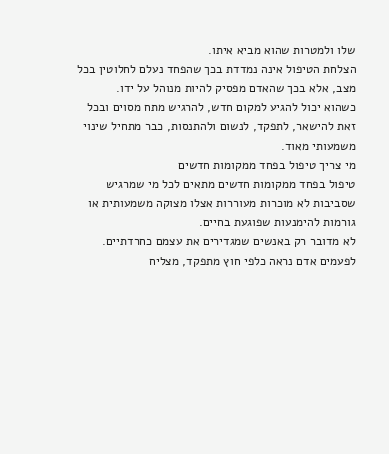שלו ולמטרות שהוא מביא איתו.
הצלחת הטיפול אינה נמדדת בכך שהפחד נעלם לחלוטין בכל מצב, אלא בכך שהאדם מפסיק להיות מנוהל על ידו.
כשהוא יכול להגיע למקום חדש, להרגיש מתח מסוים ובכל זאת להישאר, לתפקד, לנשום ולהתנסות, כבר מתחיל שינוי משמעותי מאוד.
מי צריך טיפול בפחד ממקומות חדשים
טיפול בפחד ממקומות חדשים מתאים לכל מי שמרגיש שסביבות לא מוכרות מעוררות אצלו מצוקה משמעותית או גורמות להימנעות שפוגעת בחיים.
לא מדובר רק באנשים שמגדירים את עצמם כחרדתיים.
לפעמים אדם נראה כלפי חוץ מתפקד, מצליח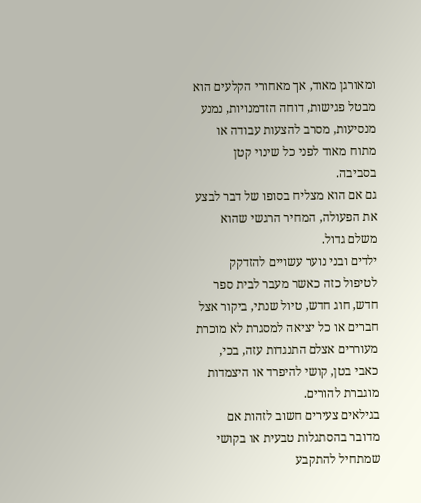ומאורגן מאוד, אך מאחורי הקלעים הוא מבטל פגישות, דוחה הזדמנויות, נמנע מנסיעות, מסרב להצעות עבודה או מתוח מאוד לפני כל שינוי קטן בסביבה.
גם אם הוא מצליח בסופו של דבר לבצע את הפעולה, המחיר הרגשי שהוא משלם גדול.
ילדים ובני נוער עשויים להזדקק לטיפול כזה כאשר מעבר לבית ספר חדש, חוג חדש, טיול שנתי, ביקור אצל חברים או כל יציאה למסגרת לא מוכרת מעוררים אצלם התנגדות עזה, בכי, כאבי בטן, קושי להיפרד או היצמדות מוגברת להורים.
בגילאים צעירים חשוב לזהות אם מדובר בהסתגלות טבעית או בקושי שמתחיל להתקבע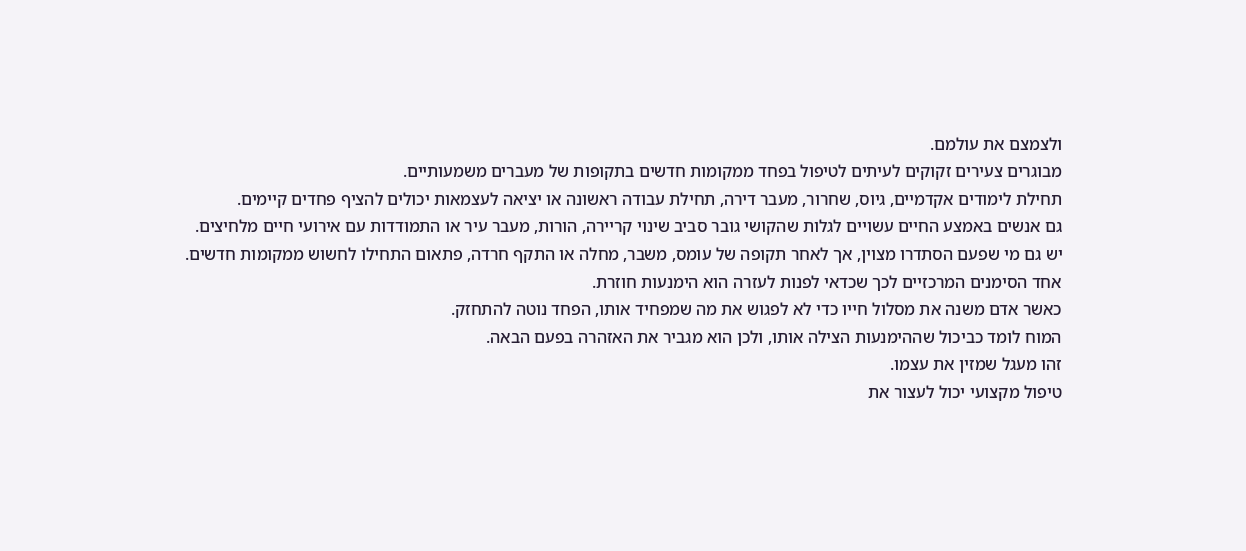ולצמצם את עולמם.
מבוגרים צעירים זקוקים לעיתים לטיפול בפחד ממקומות חדשים בתקופות של מעברים משמעותיים.
תחילת לימודים אקדמיים, גיוס, שחרור, מעבר דירה, תחילת עבודה ראשונה או יציאה לעצמאות יכולים להציף פחדים קיימים.
גם אנשים באמצע החיים עשויים לגלות שהקושי גובר סביב שינוי קריירה, הורות, מעבר עיר או התמודדות עם אירועי חיים מלחיצים.
יש גם מי שפעם הסתדרו מצוין, אך לאחר תקופה של עומס, משבר, מחלה או התקף חרדה, פתאום התחילו לחשוש ממקומות חדשים.
אחד הסימנים המרכזיים לכך שכדאי לפנות לעזרה הוא הימנעות חוזרת.
כאשר אדם משנה את מסלול חייו כדי לא לפגוש את מה שמפחיד אותו, הפחד נוטה להתחזק.
המוח לומד כביכול שההימנעות הצילה אותו, ולכן הוא מגביר את האזהרה בפעם הבאה.
זהו מעגל שמזין את עצמו.
טיפול מקצועי יכול לעצור את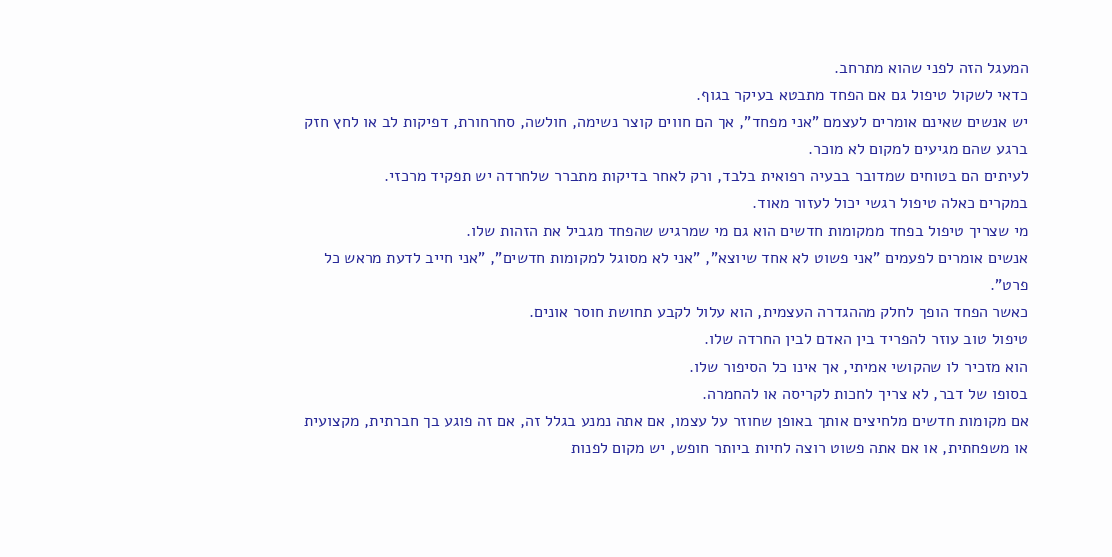המעגל הזה לפני שהוא מתרחב.
כדאי לשקול טיפול גם אם הפחד מתבטא בעיקר בגוף.
יש אנשים שאינם אומרים לעצמם "אני מפחד", אך הם חווים קוצר נשימה, חולשה, סחרחורת, דפיקות לב או לחץ חזק ברגע שהם מגיעים למקום לא מוכר.
לעיתים הם בטוחים שמדובר בבעיה רפואית בלבד, ורק לאחר בדיקות מתברר שלחרדה יש תפקיד מרכזי.
במקרים כאלה טיפול רגשי יכול לעזור מאוד.
מי שצריך טיפול בפחד ממקומות חדשים הוא גם מי שמרגיש שהפחד מגביל את הזהות שלו.
אנשים אומרים לפעמים "אני פשוט לא אחד שיוצא", "אני לא מסוגל למקומות חדשים", "אני חייב לדעת מראש כל פרט".
כאשר הפחד הופך לחלק מההגדרה העצמית, הוא עלול לקבע תחושת חוסר אונים.
טיפול טוב עוזר להפריד בין האדם לבין החרדה שלו.
הוא מזכיר לו שהקושי אמיתי, אך אינו כל הסיפור שלו.
בסופו של דבר, לא צריך לחכות לקריסה או להחמרה.
אם מקומות חדשים מלחיצים אותך באופן שחוזר על עצמו, אם אתה נמנע בגלל זה, אם זה פוגע בך חברתית, מקצועית או משפחתית, או אם אתה פשוט רוצה לחיות ביותר חופש, יש מקום לפנות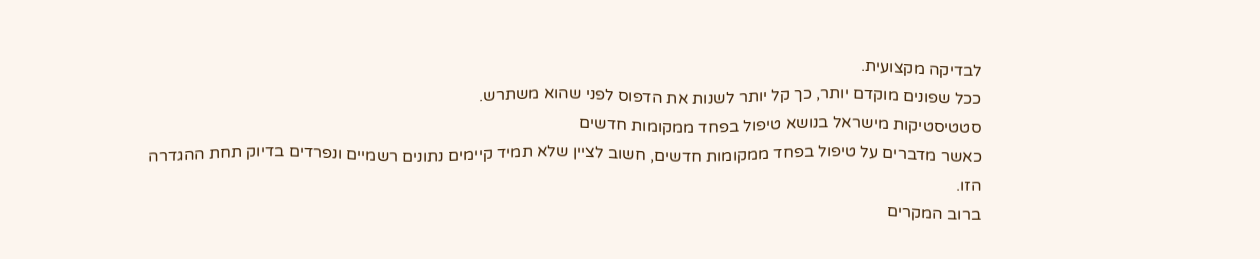לבדיקה מקצועית.
ככל שפונים מוקדם יותר, כך קל יותר לשנות את הדפוס לפני שהוא משתרש.
סטטיסטיקות מישראל בנושא טיפול בפחד ממקומות חדשים
כאשר מדברים על טיפול בפחד ממקומות חדשים, חשוב לציין שלא תמיד קיימים נתונים רשמיים ונפרדים בדיוק תחת ההגדרה הזו.
ברוב המקרים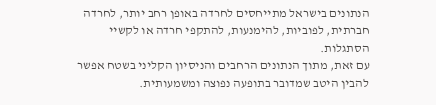הנתונים בישראל מתייחסים לחרדה באופן רחב יותר, לחרדה חברתית, לפוביות, להימנעות, להתקפי חרדה או לקשיי הסתגלות.
עם זאת, מתוך הנתונים הרחבים והניסיון הקליני בשטח אפשר להבין היטב שמדובר בתופעה נפוצה ומשמעותית.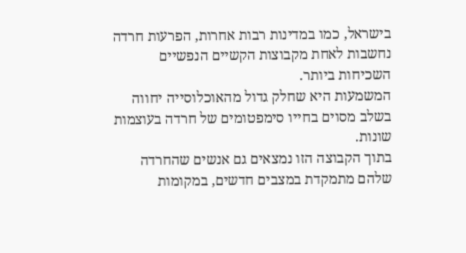בישראל, כמו במדינות רבות אחרות, הפרעות חרדה נחשבות לאחת מקבוצות הקשיים הנפשיים השכיחות ביותר.
המשמעות היא שחלק גדול מהאוכלוסייה יחווה בשלב מסוים בחייו סימפטומים של חרדה בעוצמות שונות.
בתוך הקבוצה הזו נמצאים גם אנשים שהחרדה שלהם מתמקדת במצבים חדשים, במקומות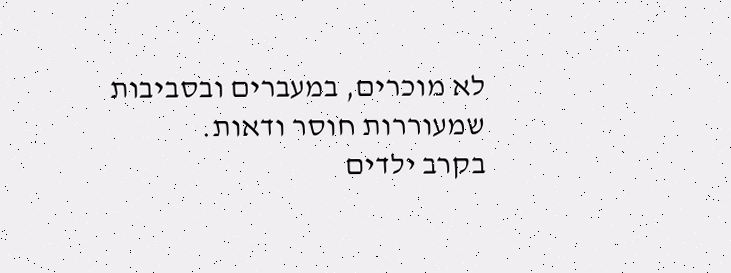לא מוכרים, במעברים ובסביבות שמעוררות חוסר ודאות.
בקרב ילדים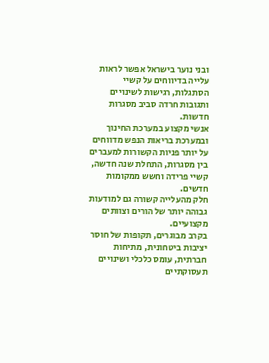ובני נוער בישראל אפשר לראות עלייה בדיווחים על קשיי הסתגלות, רגישות לשינויים ותגובות חרדה סביב מסגרות חדשות.
אנשי מקצוע במערכת החינוך ובמערכת בריאות הנפש מדווחים על יותר פניות הקשורות למעברים בין מסגרות, התחלת שנה חדשה, קשיי פרידה וחשש ממקומות חדשים.
חלק מהעלייה קשורה גם למודעות גבוהה יותר של הורים וצוותים מקצועיים.
בקרב מבוגרים, תקופות של חוסר יציבות ביטחונית, מתיחות חברתית, עומס כלכלי ושינויים תעסוקתיים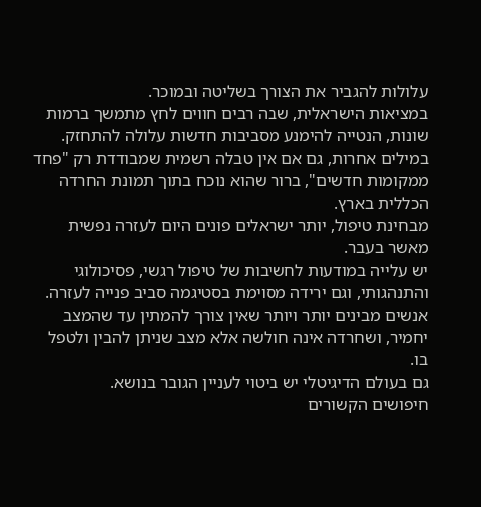עלולות להגביר את הצורך בשליטה ובמוכר.
במציאות הישראלית, שבה רבים חווים לחץ מתמשך ברמות שונות, הנטייה להימנע מסביבות חדשות עלולה להתחזק.
במילים אחרות, גם אם אין טבלה רשמית שמבודדת רק "פחד ממקומות חדשים", ברור שהוא נוכח בתוך תמונת החרדה הכללית בארץ.
מבחינת טיפול, יותר ישראלים פונים היום לעזרה נפשית מאשר בעבר.
יש עלייה במודעות לחשיבות של טיפול רגשי, פסיכולוגי והתנהגותי, וגם ירידה מסוימת בסטיגמה סביב פנייה לעזרה.
אנשים מבינים יותר ויותר שאין צורך להמתין עד שהמצב יחמיר, ושחרדה אינה חולשה אלא מצב שניתן להבין ולטפל בו.
גם בעולם הדיגיטלי יש ביטוי לעניין הגובר בנושא.
חיפושים הקשורים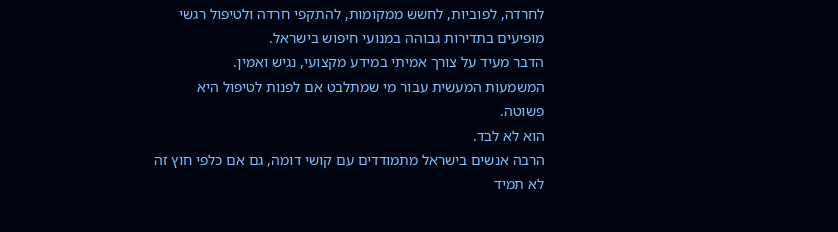לחרדה, לפוביות, לחשש ממקומות, להתקפי חרדה ולטיפול רגשי מופיעים בתדירות גבוהה במנועי חיפוש בישראל.
הדבר מעיד על צורך אמיתי במידע מקצועי, נגיש ואמין.
המשמעות המעשית עבור מי שמתלבט אם לפנות לטיפול היא פשוטה.
הוא לא לבד.
הרבה אנשים בישראל מתמודדים עם קושי דומה, גם אם כלפי חוץ זה לא תמיד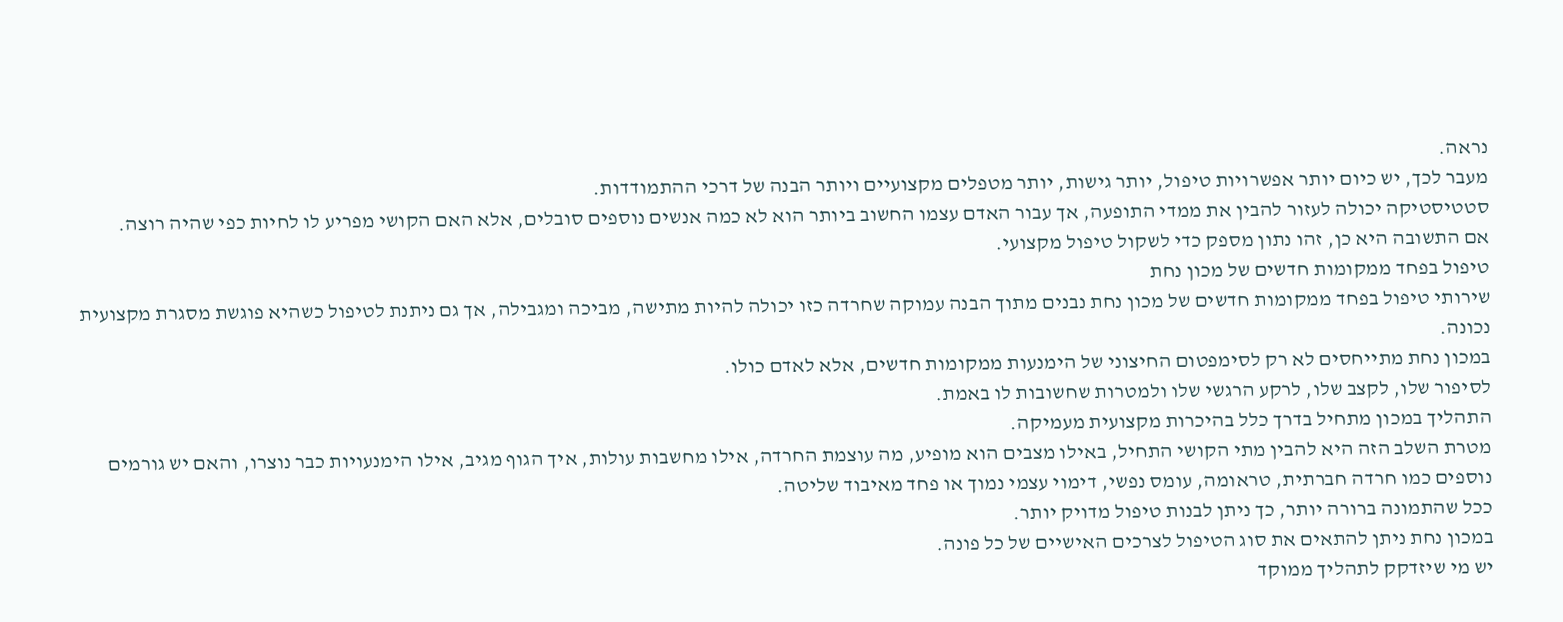נראה.
מעבר לכך, יש כיום יותר אפשרויות טיפול, יותר גישות, יותר מטפלים מקצועיים ויותר הבנה של דרכי ההתמודדות.
סטטיסטיקה יכולה לעזור להבין את ממדי התופעה, אך עבור האדם עצמו החשוב ביותר הוא לא כמה אנשים נוספים סובלים, אלא האם הקושי מפריע לו לחיות כפי שהיה רוצה.
אם התשובה היא כן, זהו נתון מספק כדי לשקול טיפול מקצועי.
טיפול בפחד ממקומות חדשים של מכון נחת
שירותי טיפול בפחד ממקומות חדשים של מכון נחת נבנים מתוך הבנה עמוקה שחרדה כזו יכולה להיות מתישה, מביכה ומגבילה, אך גם ניתנת לטיפול כשהיא פוגשת מסגרת מקצועית נכונה.
במכון נחת מתייחסים לא רק לסימפטום החיצוני של הימנעות ממקומות חדשים, אלא לאדם כולו.
לסיפור שלו, לקצב שלו, לרקע הרגשי שלו ולמטרות שחשובות לו באמת.
התהליך במכון מתחיל בדרך כלל בהיכרות מקצועית מעמיקה.
מטרת השלב הזה היא להבין מתי הקושי התחיל, באילו מצבים הוא מופיע, מה עוצמת החרדה, אילו מחשבות עולות, איך הגוף מגיב, אילו הימנעויות כבר נוצרו, והאם יש גורמים נוספים כמו חרדה חברתית, טראומה, עומס נפשי, דימוי עצמי נמוך או פחד מאיבוד שליטה.
ככל שהתמונה ברורה יותר, כך ניתן לבנות טיפול מדויק יותר.
במכון נחת ניתן להתאים את סוג הטיפול לצרכים האישיים של כל פונה.
יש מי שיזדקק לתהליך ממוקד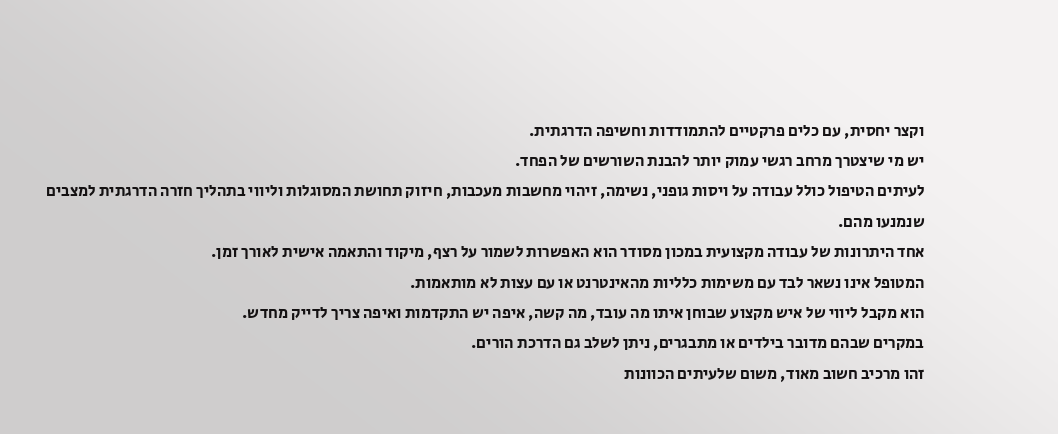וקצר יחסית, עם כלים פרקטיים להתמודדות וחשיפה הדרגתית.
יש מי שיצטרך מרחב רגשי עמוק יותר להבנת השורשים של הפחד.
לעיתים הטיפול כולל עבודה על ויסות גופני, נשימה, זיהוי מחשבות מעכבות, חיזוק תחושת המסוגלות וליווי בתהליך חזרה הדרגתית למצבים שנמנעו מהם.
אחד היתרונות של עבודה מקצועית במכון מסודר הוא האפשרות לשמור על רצף, מיקוד והתאמה אישית לאורך זמן.
המטופל אינו נשאר לבד עם משימות כלליות מהאינטרנט או עם עצות לא מותאמות.
הוא מקבל ליווי של איש מקצוע שבוחן איתו מה עובד, מה קשה, איפה יש התקדמות ואיפה צריך לדייק מחדש.
במקרים שבהם מדובר בילדים או מתבגרים, ניתן לשלב גם הדרכת הורים.
זהו מרכיב חשוב מאוד, משום שלעיתים הכוונות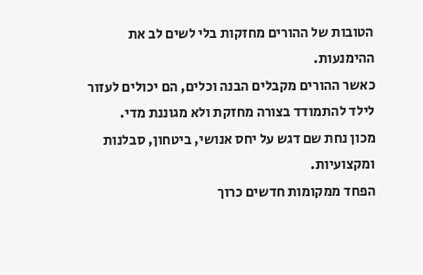הטובות של ההורים מחזקות בלי לשים לב את ההימנעות.
כאשר ההורים מקבלים הבנה וכלים, הם יכולים לעזור לילד להתמודד בצורה מחזקת ולא מגוננת מדי.
מכון נחת שם דגש על יחס אנושי, ביטחון, סבלנות ומקצועיות.
הפחד ממקומות חדשים כרוך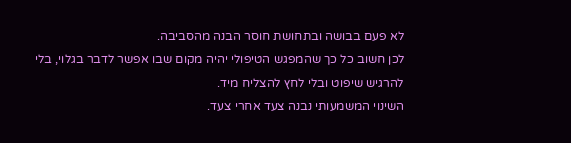לא פעם בבושה ובתחושת חוסר הבנה מהסביבה.
לכן חשוב כל כך שהמפגש הטיפולי יהיה מקום שבו אפשר לדבר בגלוי, בלי להרגיש שיפוט ובלי לחץ להצליח מיד.
השינוי המשמעותי נבנה צעד אחרי צעד.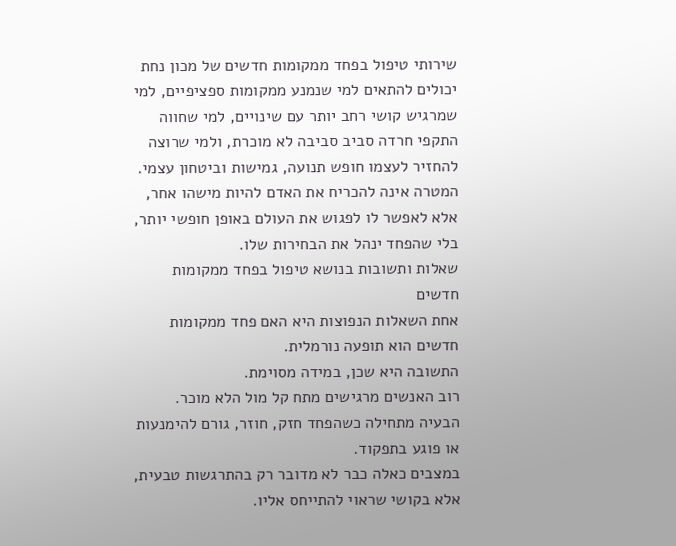שירותי טיפול בפחד ממקומות חדשים של מכון נחת יכולים להתאים למי שנמנע ממקומות ספציפיים, למי שמרגיש קושי רחב יותר עם שינויים, למי שחווה התקפי חרדה סביב סביבה לא מוכרת, ולמי שרוצה להחזיר לעצמו חופש תנועה, גמישות וביטחון עצמי.
המטרה אינה להכריח את האדם להיות מישהו אחר, אלא לאפשר לו לפגוש את העולם באופן חופשי יותר, בלי שהפחד ינהל את הבחירות שלו.
שאלות ותשובות בנושא טיפול בפחד ממקומות חדשים
אחת השאלות הנפוצות היא האם פחד ממקומות חדשים הוא תופעה נורמלית.
התשובה היא שכן, במידה מסוימת.
רוב האנשים מרגישים מתח קל מול הלא מוכר.
הבעיה מתחילה כשהפחד חזק, חוזר, גורם להימנעות או פוגע בתפקוד.
במצבים כאלה כבר לא מדובר רק בהתרגשות טבעית, אלא בקושי שראוי להתייחס אליו.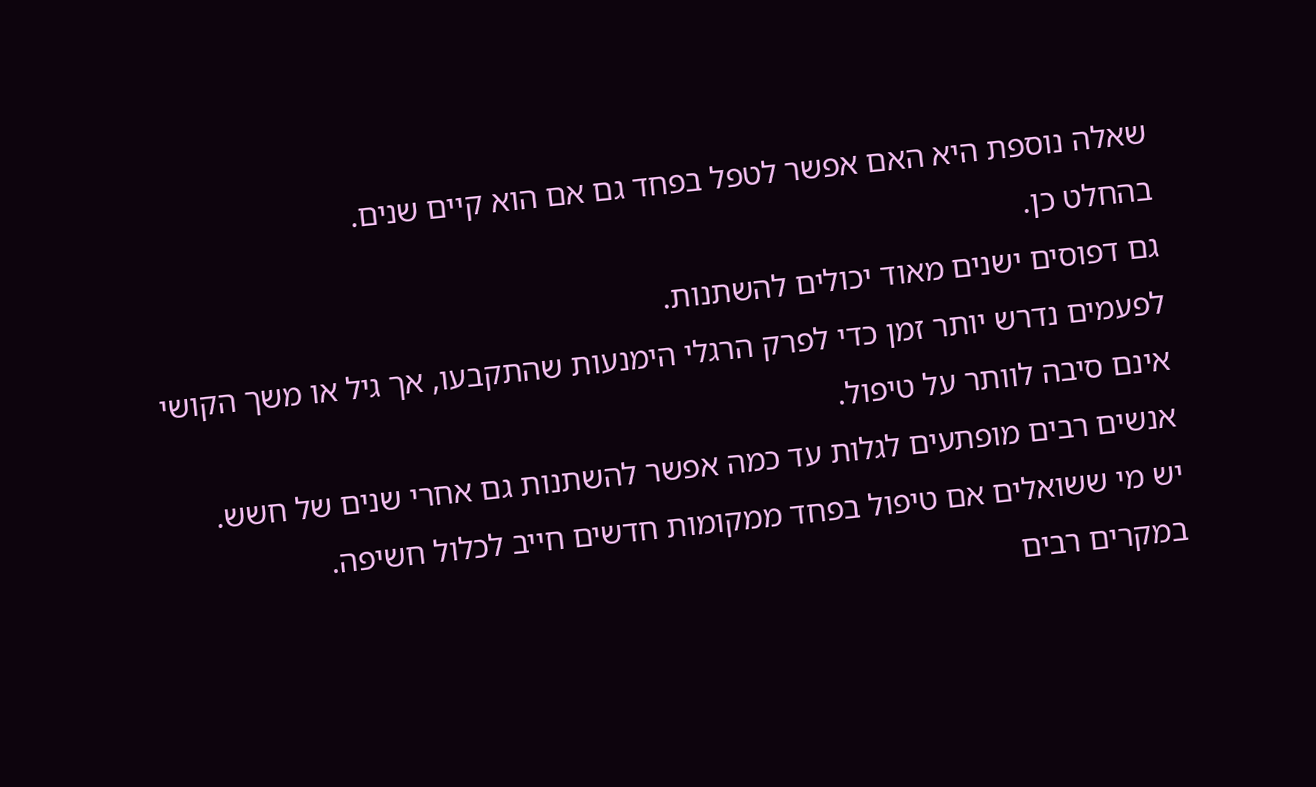שאלה נוספת היא האם אפשר לטפל בפחד גם אם הוא קיים שנים.
בהחלט כן.
גם דפוסים ישנים מאוד יכולים להשתנות.
לפעמים נדרש יותר זמן כדי לפרק הרגלי הימנעות שהתקבעו, אך גיל או משך הקושי אינם סיבה לוותר על טיפול.
אנשים רבים מופתעים לגלות עד כמה אפשר להשתנות גם אחרי שנים של חשש.
יש מי ששואלים אם טיפול בפחד ממקומות חדשים חייב לכלול חשיפה.
במקרים רבים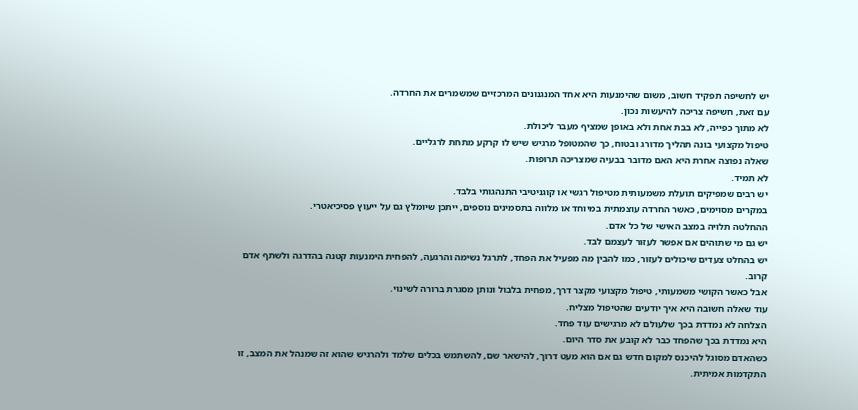יש לחשיפה תפקיד חשוב, משום שהימנעות היא אחד המנגנונים המרכזיים שמשמרים את החרדה.
עם זאת, חשיפה צריכה להיעשות נכון.
לא מתוך כפייה, לא בבת אחת ולא באופן שמציף מעבר ליכולת.
טיפול מקצועי בונה תהליך מדורג ובטוח, כך שהמטופל מרגיש שיש לו קרקע מתחת לרגליים.
שאלה נפוצה אחרת היא האם מדובר בבעיה שמצריכה תרופות.
לא תמיד.
יש רבים שמפיקים תועלת משמעותית מטיפול רגשי או קוגניטיבי התנהגותי בלבד.
במקרים מסוימים, כאשר החרדה עוצמתית במיוחד או מלווה בתסמינים נוספים, ייתכן שיומלץ גם על ייעוץ פסיכיאטרי.
ההחלטה תלויה במצב האישי של כל אדם.
יש גם מי שתוהים אם אפשר לעזור לעצמם לבד.
יש בהחלט צעדים שיכולים לעזור, כמו להבין מה מפעיל את הפחד, לתרגל נשימה והרגעה, להפחית הימנעות קטנה בהדרגה ולשתף אדם קרוב.
אבל כאשר הקושי משמעותי, טיפול מקצועי מקצר דרך, מפחית בלבול ונותן מסגרת ברורה לשינוי.
עוד שאלה חשובה היא איך יודעים שהטיפול מצליח.
הצלחה לא נמדדת בכך שלעולם לא מרגישים עוד פחד.
היא נמדדת בכך שהפחד כבר לא קובע את סדר היום.
כשהאדם מסוגל להיכנס למקום חדש גם אם הוא מעט דרוך, להישאר שם, להשתמש בכלים שלמד ולהרגיש שהוא זה שמנהל את המצב, זו התקדמות אמיתית.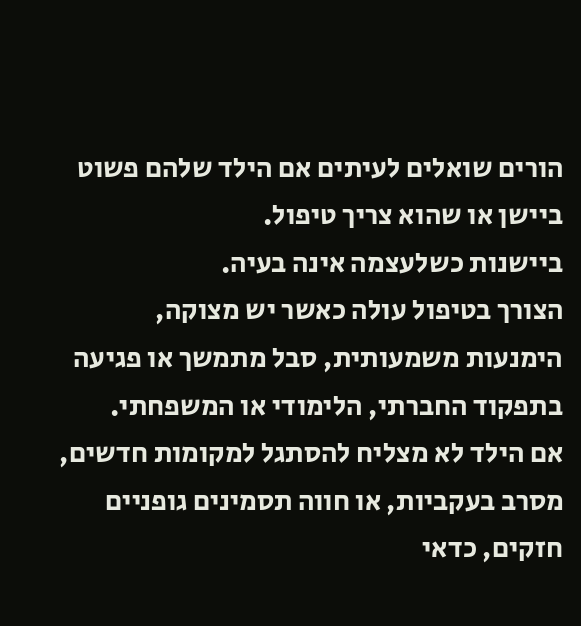הורים שואלים לעיתים אם הילד שלהם פשוט ביישן או שהוא צריך טיפול.
ביישנות כשלעצמה אינה בעיה.
הצורך בטיפול עולה כאשר יש מצוקה, הימנעות משמעותית, סבל מתמשך או פגיעה בתפקוד החברתי, הלימודי או המשפחתי.
אם הילד לא מצליח להסתגל למקומות חדשים, מסרב בעקביות, או חווה תסמינים גופניים חזקים, כדאי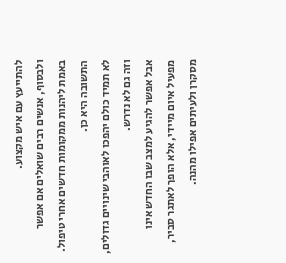להתייעץ עם איש מקצוע.
ולבסוף, אנשים רבים שואלים אם אפשר באמת ליהנות ממקומות חדשים אחרי טיפול.
התשובה היא כן.
לא תמיד כולם יהפכו לאוהבי שינויים גדולים, וזה גם לא נדרש.
אבל אפשר להגיע למצב שבו החדש אינו מפעיל איום מיידי, אלא הופך לאתגר סביר, מסקרן ולעיתים אפילו מהנה.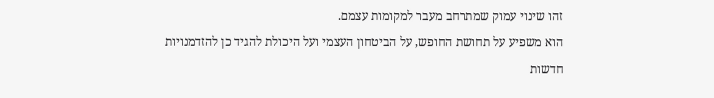זהו שינוי עמוק שמתרחב מעבר למקומות עצמם.
הוא משפיע על תחושת החופש, על הביטחון העצמי ועל היכולת להגיד כן להזדמנויות חדשות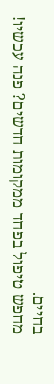בחיים.
מחפש טיפול בפחד ממקומות חדשים? פנה עכשיו!